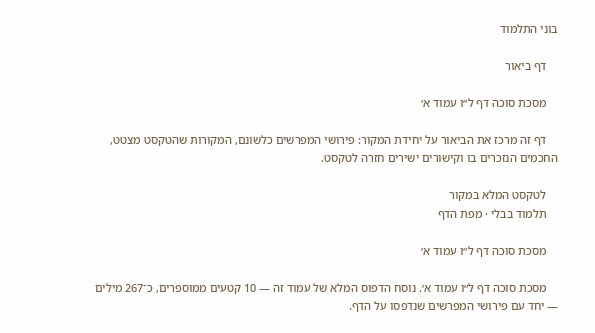בוני התלמוד

    דף ביאור

    מסכת סוכה דף ל״ו עמוד א׳

    דף זה מרכז את הביאור על יחידת המקור: פירושי המפרשים כלשונם, המקורות שהטקסט מצטט, החכמים הנזכרים בו וקישורים ישירים חזרה לטקסט.

    לטקסט המלא במקור
    תלמוד בבלי · מפת הדף

    מסכת סוכה דף ל״ו עמוד א׳

    מסכת סוכה דף ל״ו עמוד א׳. נוסח הדפוס המלא של עמוד זה — 10 קטעים ממוספרים, כ־267 מילים — יחד עם פירושי המפרשים שנדפסו על הדף.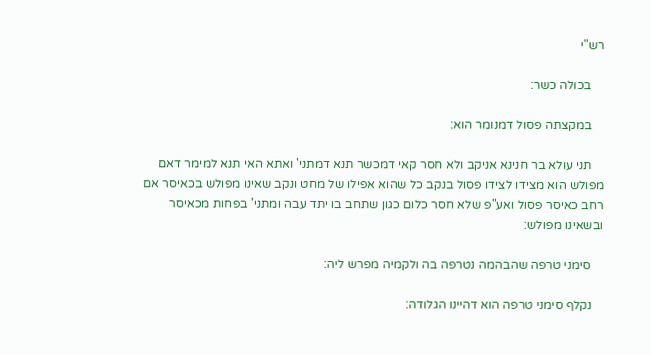רש"י

    בכולה כשר:

    במקצתה פסול דמנומר הוא:

    תני עולא בר חנינא אניקב ולא חסר קאי דמכשר תנא דמתני' ואתא האי תנא למימר דאם מפולש הוא מצידו לצידו פסול בנקב כל שהוא אפילו של מחט ונקב שאינו מפולש בכאיסר אם רחב כאיסר פסול ואע"פ שלא חסר כלום כגון שתחב בו יתד עבה ומתני' בפחות מכאיסר ובשאינו מפולש:

    סימני טרפה שהבהמה נטרפה בה ולקמיה מפרש ליה:

    נקלף סימני טרפה הוא דהיינו הגלודה: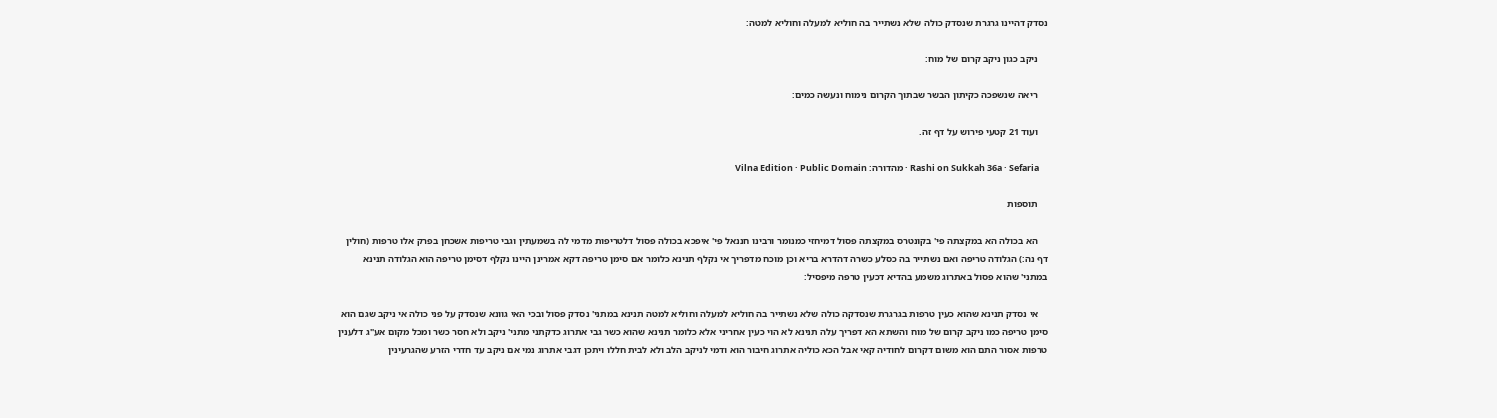נסדק דהיינו גרגרת שנסדק כולה שלא נשתייר בה חוליא למעלה וחוליא למטה:

    ניקב כגון ניקב קרום של מוח:

    ריאה שנשפכה כקיתון הבשר שבתוך הקרום נימוח ונעשה כמים:

    ועוד 21 קטעי פירוש על דף זה.

    Rashi on Sukkah 36a · Sefaria · מהדורה: Vilna Edition · Public Domain

    תוספות

    הא בכולה הא במקצתה פי' בקונטרס במקצתה פסול דמיחזי כמנומר ורבינו חננאל פי' איפכא בכולה פסול דלטריפות מדמי לה בשמעתין וגבי טריפות אשכחן בפרק אלו טרפות (חולין דף נה:) הגלודה טריפה ואם נשתייר בה כסלע כשרה דהדרא בריא וכן מוכח מדפריך אי נקלף תנינא כלומר אם סימן טריפה דקא אמרינן היינו נקלף דסימן טריפה הוא הגלודה תנינא במתני' שהוא פסול באתרוג משמע בהדיא דכעין טרפה מיפסיל:

    אי נסדק תנינא שהוא כעין טרפות בגרגרת שנסדקה כולה שלא נשתייר בה חוליא למעלה וחוליא למטה תנינא במתני' נסדק פסול ובכי האי גוונא שנסדק על פני כולה אי ניקב שגם הוא סימן טריפה כמו ניקב קרום של מוח והשתא הא דפריך עלה תנינא לא הוי כעין אחריני אלא כלומר תנינא שהוא כשר גבי אתרוג כדקתני מתני' ניקב ולא חסר כשר ומכל מקום אע"ג דלענין טרפות אסור התם הוא משום דקרום לחודיה קאי אבל הכא כוליה אתרוג חיבור הוא ודמי לניקב הלב ולא לבית חללו ויתכן דגבי אתרוג נמי אם ניקב עד חדרי הזרע שהגרעינין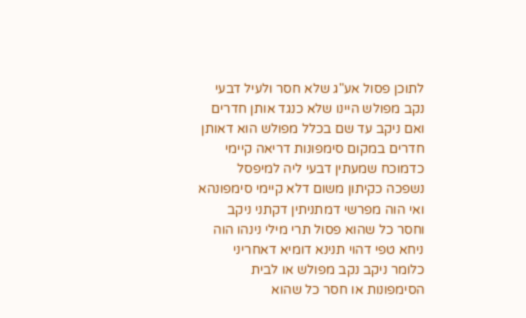לתוכן פסול אע"ג שלא חסר ולעיל דבעי נקב מפולש היינו שלא כנגד אותן חדרים ואם ניקב עד שם בכלל מפולש הוא דאותן חדרים במקום סימפונות דריאה קיימי כדמוכח שמעתין דבעי ליה למיפסל נשפכה כקיתון משום דלא קיימי סימפונהא ואי הוה מפרשי דמתניתין דקתני ניקב וחסר כל שהוא פסול תרי מילי נינהו הוה ניחא טפי דהוי תנינא דומיא דאחריני כלומר ניקב נקב מפולש או לבית הסימפונות או חסר כל שהוא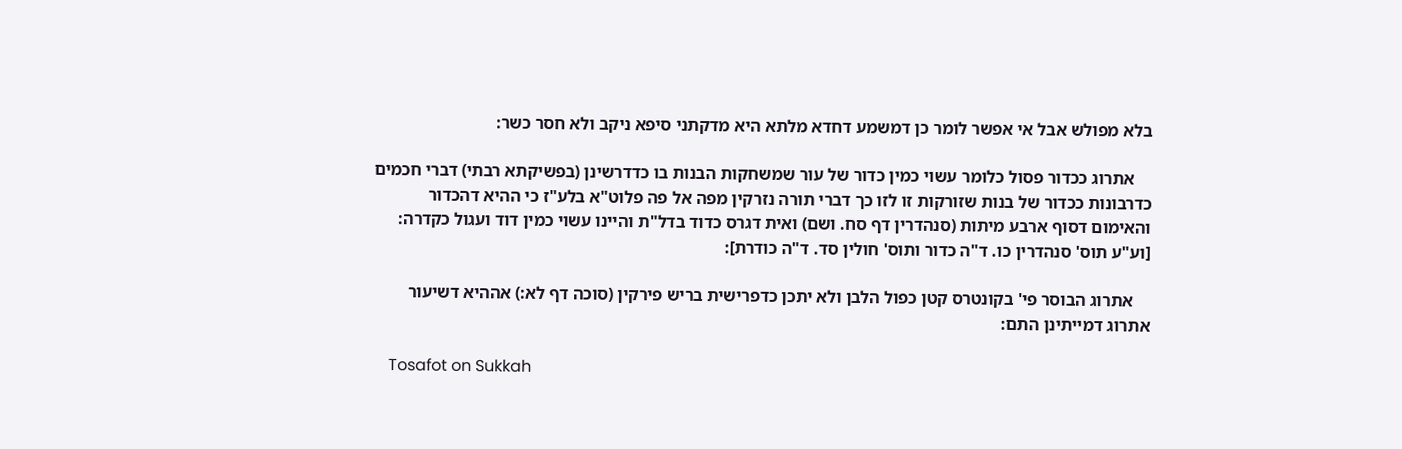בלא מפולש אבל אי אפשר לומר כן דמשמע דחדא מלתא היא מדקתני סיפא ניקב ולא חסר כשר:

    אתרוג ככדור פסול כלומר עשוי כמין כדור של עור שמשחקות הבנות בו כדדרשינן (בפשיקתא רבתי) דברי חכמים כדרבונות ככדור של בנות שזורקות זו לזו כך דברי תורה נזרקין מפה אל פה פלוט"א בלע"ז כי ההיא דהכדור והאימום דסוף ארבע מיתות (סנהדרין דף סח. ושם) ואית דגרס כדוד בדל"ת והיינו עשוי כמין דוד ועגול כקדרה: [וע"ע תוס' סנהדרין כו. ד"ה כדור ותוס' חולין סד. ד"ה כודרת]:

    אתרוג הבוסר פי' בקונטרס קטן כפול הלבן ולא יתכן כדפרישית בריש פירקין (סוכה דף לא:) אההיא דשיעור אתרוג דמייתינן התם:

    Tosafot on Sukkah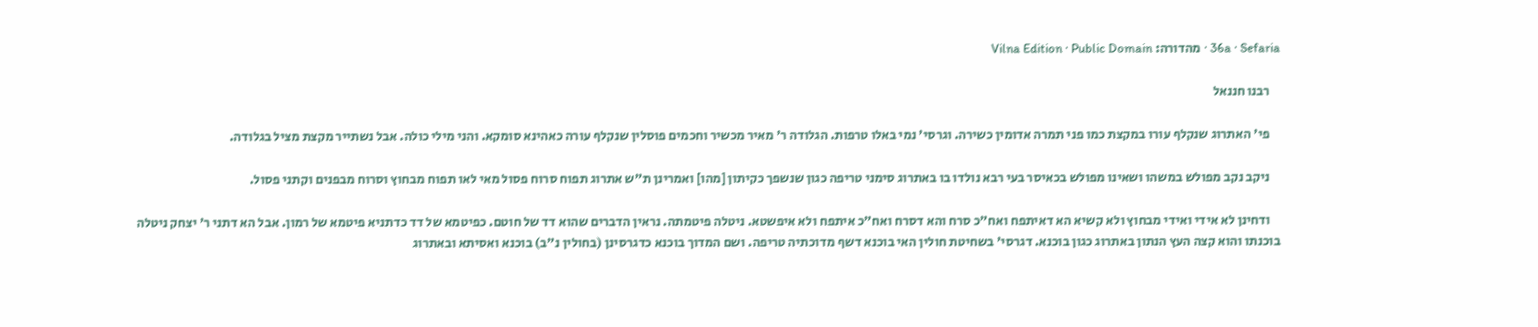36a · Sefaria · מהדורה: Vilna Edition · Public Domain

    רבנו חננאל

    פי' האתרוג שנקלף עורו במקצת כמו פני תמרה אדומין כשירה. וגרסי' נמי באלו טרפות. הגלודה ר' מאיר מכשיר וחכמים פוסלין שנקלף עורה כאהינא סומקא. והני מילי כולה. אבל נשתייר מקצת מציל בגלודה.

    ניקב נקב מפולש במשהו ושאינו מפולש בכאיסר בעי רבא נולדו בו באתרוג סימני טריפה כגון שנשפך כקיתון [מהו] ואמרינן ת"ש אתרוג תפוח סרוח פסול מאי לאו תפוח מבחוץ וסרוח מבפנים וקתני פסול.

    ודחינן לא אידי ואידי מבחוץ ולא קשיא הא דאיתפח ואח"כ סרח והא דסרח ואח"כ איתפח ולא איפשטא. ניטלה פיטמתה. נראין הדברים שהוא דד של חוטם. כפיטמא של דד כדתניא פיטמא של רמון. אבל הא דתני ר' יצחק ניטלה בוכנתו והוא קצה העץ הנתון באתרוג כגון בוכנא. דגרסי' בשחיטת חולין האי בוכנא דשף מדוכתיה טריפה. ושם המדוך בוכנא כדגרסינן (בחולין נ"ב) בוכנא ואסיתא ובאתרוג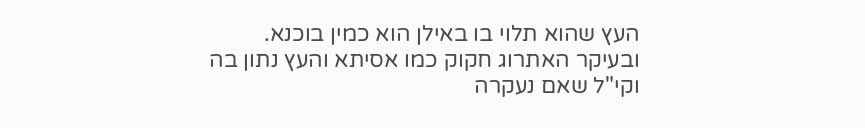העץ שהוא תלוי בו באילן הוא כמין בוכנא. ובעיקר האתרוג חקוק כמו אסיתא והעץ נתון בה וקי"ל שאם נעקרה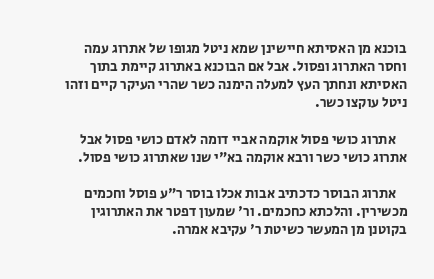בוכנא מן האסיתא חיישינן שמא ניטל מגופו של אתרוג עמה וחסר האתרוג ופסול. אבל אם הבוכנא באתרוג קיימת בתוך האסיתא ונחתך העץ למעלה הימנה כשר שהרי העיקר קיים וזהו ניטל עוקצו כשר.

    אתרוג כושי פסול אוקמה אביי דומה לאדם כושי פסול אבל אתרוג כושי כשר ורבא אוקמה בא"י שנו שאתרוג כושי פסול.

    אתרוג הבוסר כדכתיב אבות אכלו בוסר ר"ע פוסל וחכמים מכשירין. והלכתא כחכמים. ור' שמעון דפטר את האתרוגין בקוטנן מן המעשר כשיטת ר' עקיבא אמרה.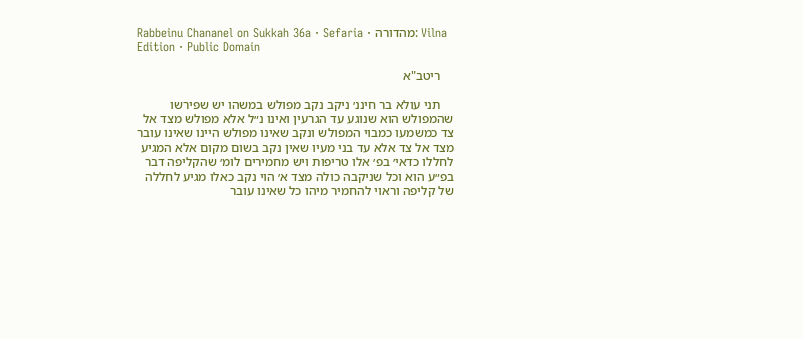Rabbeinu Chananel on Sukkah 36a · Sefaria · מהדורה: Vilna Edition · Public Domain

    ריטב"א

    תני עולא בר חיננ׳ ניקב נקב מפולש במשהו יש שפירשו שהמפולש הוא שנוגע עד הגרעין ואינו נ״ל אלא מפולש מצד אל צד כמשמעו כמבוי המפולש ונקב שאינו מפולש היינו שאינו עובר מצד אל צד אלא עד בני מעיו שאין נקב בשום מקום אלא המגיע לחללו כדאי׳ בפ׳ אלו טריפות ויש מחמירים לומ׳ שהקליפה דבר בפ״ע הוא וכל שניקבה כולה מצד א׳ הוי נקב כאלו מגיע לחללה של קליפה וראוי להחמיר מיהו כל שאינו עובר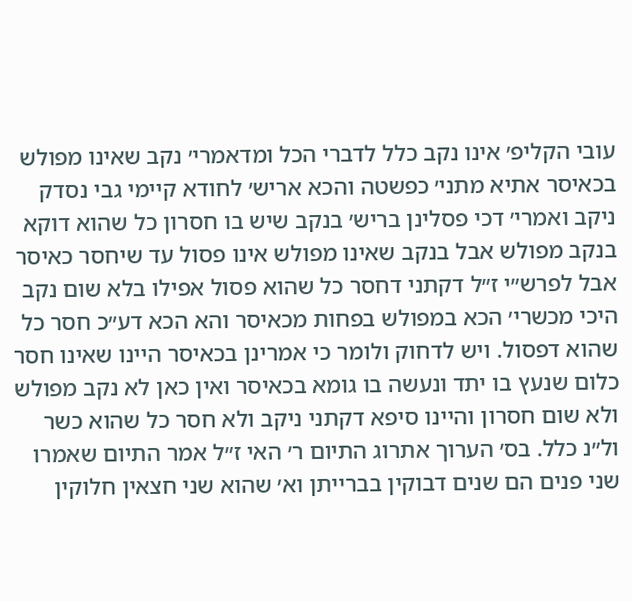עובי הקליפ׳ אינו נקב כלל לדברי הכל ומדאמרי׳ נקב שאינו מפולש בכאיסר אתיא מתני׳ כפשטה והכא אריש׳ לחודא קיימי גבי נסדק ניקב ואמרי׳ דכי פסלינן בריש׳ בנקב שיש בו חסרון כל שהוא דוקא בנקב מפולש אבל בנקב שאינו מפולש אינו פסול עד שיחסר כאיסר אבל לפרש״י ז״ל דקתני דחסר כל שהוא פסול אפילו בלא שום נקב היכי מכשרי׳ הכא במפולש בפחות מכאיסר והא הכא דע״כ חסר כל שהוא דפסול. ויש לדחוק ולומר כי אמרינן בכאיסר היינו שאינו חסר כלום שנעץ בו יתד ונעשה בו גומא בכאיסר ואין כאן לא נקב מפולש ולא שום חסרון והיינו סיפא דקתני ניקב ולא חסר כל שהוא כשר ול״נ כלל. בס׳ הערוך אתרוג התיום ר׳ האי ז״ל אמר התיום שאמרו שני פנים הם שנים דבוקין בברייתן וא׳ שהוא שני חצאין חלוקין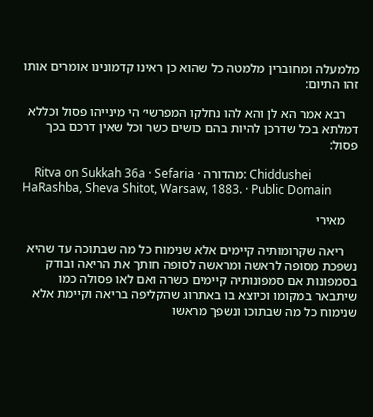מלמעלה ומחוברין מלמטה כל שהוא כן ראינו קדמונינו אומרים אותו זהו התיום:

    רבא אמר הא לן והא להו נחלקו המפרשי׳ הי מינייהו פסול וכללא דמלתא בכל שדרכן להיות בהם כושים כשר וכל שאין דרכם בכך פסול:

    Ritva on Sukkah 36a · Sefaria · מהדורה: Chiddushei HaRashba, Sheva Shitot, Warsaw, 1883. · Public Domain

    מאירי

    ריאה שקרומותיה קיימים אלא שנימוח כל מה שבתוכה עד שהיא נשפכת מסופה לראשה ומראשה לסופה חותך את הריאה ובודק בסמפונות אם סמפונותיה קיימים כשרה ואם לאו פסולה כמו שיתבאר במקומו וכיוצא בו באתרוג שהקליפה בריאה וקיימת אלא שנימוח כל מה שבתוכו ונשפך מראשו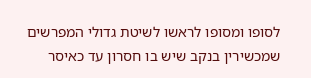לסופו ומסופו לראשו לשיטת גדולי המפרשים שמכשירין בנקב שיש בו חסרון עד כאיסר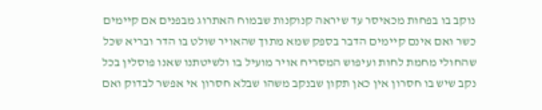נוקב בו בפחות מכאיסר עד שיראה קנוקנות שבמוח האתרוג מבפנים אם קיימים כשר ואם אינם קיימים הדבר בספק שמא מתוך שהאויר שולט בו הדר ובריא שכל שהחולי מחמת לחות ועיפוש המסריח אויר מועיל בו ולשיטתנו שאנו פוסלין בכל נקב שיש בו חסרון אין כאן תקון שבנקב משהו שבלא חסרון אי אפשר לבדוק ואם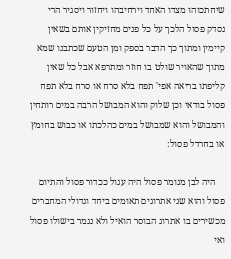שיחתכוהו מצדו האחד וירחיבהו ויחזור ויסגיר הרי נסדק פסול הלכך על כל פנים מחזיקין אותם בשאין קיימין ומתוך כך הדבר בספק ומן הטעם שכתבנו שמא מתוך שהאויר שולט בו חוזר ומתרפא אבל כל שאין קליפתו בריאה אפי' תפח בלא סרח או סרח בלא תפח פסול בודאי וכן שלוק והוא המבושל הרבה במים רותחין והמבושל והוא שמבושל במים כהלכתו או כבוש בחומץ או בחרדל פסול:

    היה לבן מנומר פסול היה עגול ככדור פסול והתיום פסול והוא שני אתרוגים תאומים ביחד וגדולי המחברים מכשירים בו אתרוג הבוסר הואיל ולא נגמר בישולו פסול ואי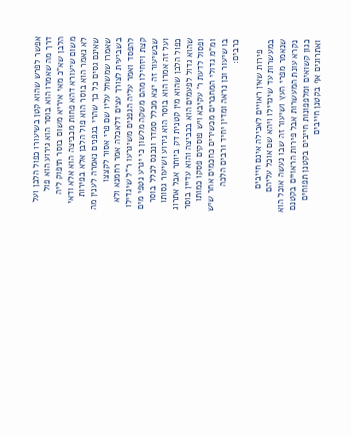אפשר לפרש שהוא קטן בשיעורו כפול הלבן ועל דרך מה שאמרו הוא בוסר הוא גירוע הוא פול הלבן שא"כ מאי איריא משום בוסר תיפוק ליה משום שיעורא דהא פחות מכביצה הוא אלא ודאי לא נאמר הוא בוסר הוא פול הלבן אלא בפירות שאינם גסים כל כך שהרי בגפנים נאמרה לענין מה שאמרו שמשחל עליו שם פרי אסור לקצצו בשביעית לצורך עצים דלאכלה אמר רחמנא ולא להפסד ואמר עליה הגפנים משיגרעו ר"ל שיגדילו קצת ויזחילו מהם משקה מלשון כי יגרע נטפי מים שבשיעור זה יצא מכלל סמדר ונכנס לכלל בוסר ועל זה אמרו הוא בוסר הוא גירוע ושיעור גסותו כפול הלבן שהוא מין קטנית דק ביותר אבל אתרוג שהוא גדול לפעמים הוא בכביצה והוא עדיין בוסר ופסול לדעת ר' עקיבא ויש פוסקים פסקו כמותו ומ"מ גדולי המחברים מכשירים כחכמים אחר שיש בו שיעור וכן נראה ומדין יחיד ורבים הלכה כרבים:

    פירות שאין ראויים לאכילה אינם חייבים במעשרות עד שיגדילו ויהא שם אוכל עליהם שנאמר מפרי העץ ושיעור זה שבו נעשה אוכל הוא נקרא עונת המעשרות אבל פירות הראויים בקטנם כגון קשואים ומלפפונות חייבים בקטנן תפוחים ואתרוגים אף בקטנן חייבים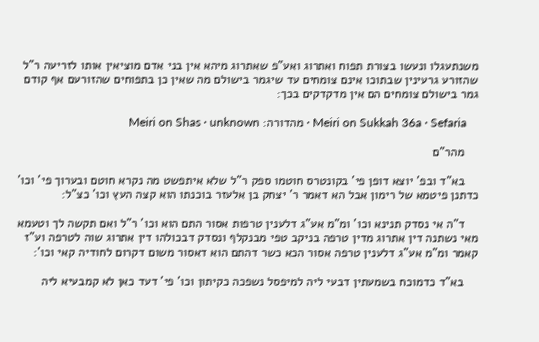משנתעגלו ונעשו בצורת תפוח ואתרוג ואע"פ שאתרוג מיהא אין בני אדם מוציאין אותו לזריעה ר"ל שהזורע גרעינין שבתוכו אינם צומחים עד שיגמר בישולם מה שאין כן בתפוחים שהזורעם אף קודם גמר בישולם צומחים הם אין מדקדקים בכך:

    Meiri on Sukkah 36a · Sefaria · מהדורה: Meiri on Shas · unknown

    מהר"ם

    בא"ד ובפ' יוצא דופן פי' בקונטרס חוטמו ספק ר"ל שלא איתפשט מה נקרא חוטם ובערוך פי' וכו' כדתנן פיטמא של רימון אבל הא דאמר ר' יצחק בן אלעזר בוכנתו הוא קצה העץ וכו' כצ"ל:

    ד"ה אי נסדק תנינא וכו' ומ"מ אע"ג דלענין טרפות אסור התם הוא וכו' ר"ל ואם תקשה לך וטעמא מאי נשתנה דין אתרוג מדין טרפה בניקב טפי מבנקלף ונסדק דבכולהו דין אתרוג שוה לטרפה וע"ז קאמר ומ"מ אע"ג דלענין טרפה אסור הכא כשר דהתם הוא דאסור משום דקרום לחודיה קאי וכו':

    בא"ד כדמוכח בשמעתין דבעי ליה למיפסל נשפכה כקיתון וכו' פי' דעד כאן לא קמבעיא ליה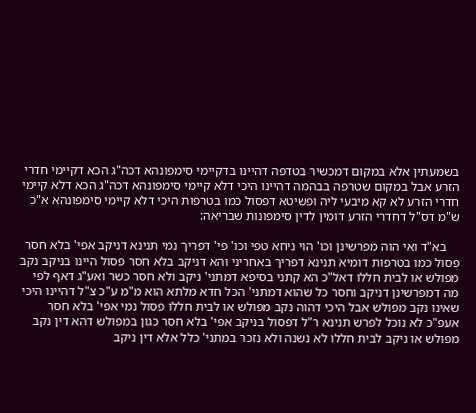בשמעתין אלא במקום דמכשיר בטדפה דהיינו בדקיימי סימפונהא דכה"ג הכא דקיימי חדרי הזרע אבל במקום שטרפה בבהמה דהיינו היכי דלא קיימי סימפונהא דכה"ג הכא דלא קיימי חדרי הזרע לא קא מיבעי ליה ופשיטא דפסול כמו בטרפות היכי דלא קיימי סימפונהא א"כ ש"מ דס"ל דחדרי הזרע דומין לדין סימפונות שבריאה:

    בא"ד ואי הוה מפרשינן וכו' הוי ניחא טפי וכו' פי' דפריך נמי תנינא דניקב אפי' בלא חסר פסול כמו בטרפות דומיא תנינא דפריך באחריני והא דניקב בלא חסר פסול היינו בניקב נקב מפולש או לבית חללו דאל"כ הא קתני בסיפא דמתני' ניקב ולא חסר כשר ואע"ג דאף לפי מה דמפרשינן דניקב וחסר כל שהוא דמתני' הכל חדא מלתא הוא מ"מ ע"כ צ"ל דהיינו היכי שאינו נקב מפולש אבל היכי דהוה נקב מפולש או לבית חללו פסול נמי אפי' בלא חסר אעפ"כ לא נוכל לפרש תנינא ר"ל דפסול בניקב אפי' בלא חסר כגון במפולש דהא דין נקב מפולש או ניקב לבית חללו לא נשנה ולא נזכר במתני' כלל אלא דין ניקב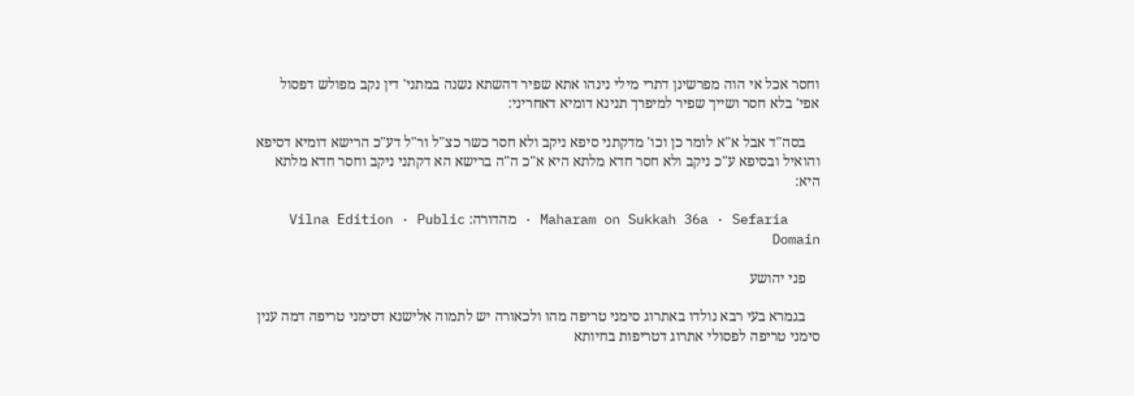וחסר אכל אי הוה מפרשינן דתרי מילי נינהו אתא שפיר דהשתא נשנה במתני' דין נקב מפולש דפסול אפי' בלא חסר ושייך שפיר למיפרך תנינא דומיא דאחריני:

    בסה"ד אבל א"א לומר כן וכו' מדקתני סיפא ניקב ולא חסר כשר כצ"ל ור"ל דע"כ הרישא דומיא דסיפא והואיל ובסיפא ע"כ ניקב ולא חסר חדא מלתא היא א"כ ה"ה ברישא הא דקתני ניקב וחסר חדא מלתא היא:

    Maharam on Sukkah 36a · Sefaria · מהדורה: Vilna Edition · Public Domain

    פני יהושע

    בגמרא בעי רבא נולדו באתרוג סימני טריפה מהו ולכאורה יש לתמוה אלישנא דסימני טריפה דמה ענין סימני טריפה לפסולי אתרוג דטריפות בחיותא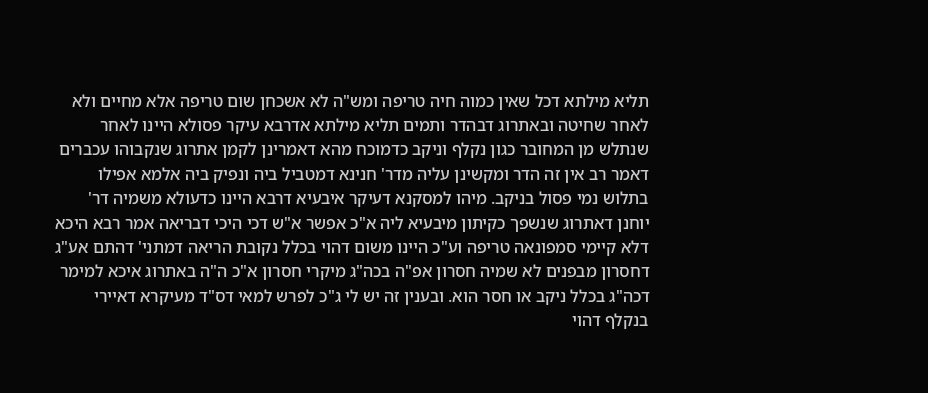תליא מילתא דכל שאין כמוה חיה טריפה ומש"ה לא אשכחן שום טריפה אלא מחיים ולא לאחר שחיטה ובאתרוג דבהדר ותמים תליא מילתא אדרבא עיקר פסולא היינו לאחר שנתלש מן המחובר כגון נקלף וניקב כדמוכח מהא דאמרינן לקמן אתרוג שנקבוהו עכברים דאמר רב אין זה הדר ומקשינן עליה מדר' חנינא דמטביל ביה ונפיק ביה אלמא אפילו בתלוש נמי פסול בניקב. מיהו למסקנא דעיקר איבעיא דרבא היינו כדעולא משמיה דר' יוחנן דאתרוג שנשפך כקיתון מיבעיא ליה א"כ אפשר א"ש דכי היכי דבריאה אמר רבא היכא דלא קיימי סמפונאה טריפה וע"כ היינו משום דהוי בכלל נקובת הריאה דמתני' דהתם אע"ג דחסרון מבפנים לא שמיה חסרון אפ"ה בכה"ג מיקרי חסרון א"כ ה"ה באתרוג איכא למימר דכה"ג בכלל ניקב או חסר הוא. ובענין זה יש לי ג"כ לפרש למאי דס"ד מעיקרא דאיירי בנקלף דהוי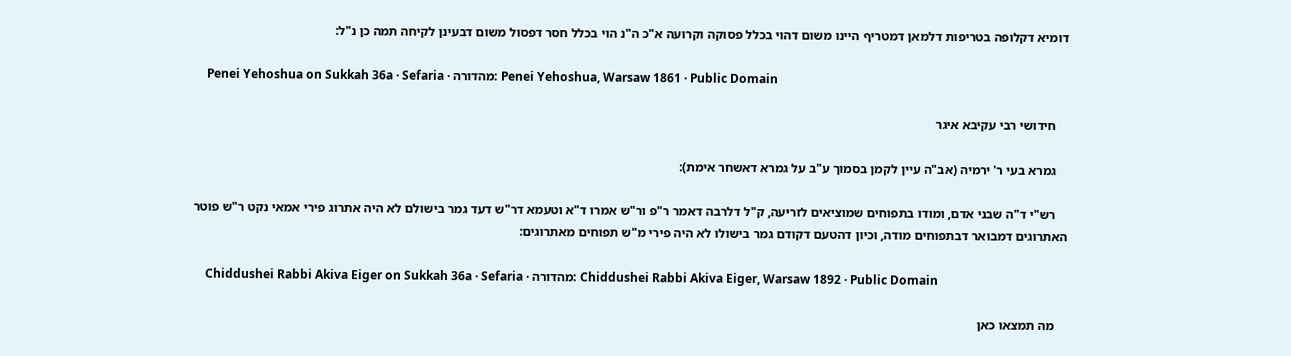דומיא דקלופה בטריפות דלמאן דמטריף היינו משום דהוי בכלל פסוקה וקרועה א"כ ה"נ הוי בכלל חסר דפסול משום דבעינן לקיחה תמה כן נ"ל:

    Penei Yehoshua on Sukkah 36a · Sefaria · מהדורה: Penei Yehoshua, Warsaw 1861 · Public Domain

    חידושי רבי עקיבא איגר

    גמרא בעי ר' ירמיה (אב"ה עיין לקמן בסמוך ע"ב על גמרא דאשחר אימת):

    רש"י ד"ה שבני אדם, ומודו בתפוחים שמוציאים לזריעה, ק"ל דלרבה דאמר ר"פ ור"ש אמרו ד"א וטעמא דר"ש דעד גמר בישולם לא היה אתרוג פירי אמאי נקט ר"ש פוטר האתרוגים דמבואר דבתפוחים מודה, וכיון דהטעם דקודם גמר בישולו לא היה פירי מ"ש תפוחים מאתרוגים:

    Chiddushei Rabbi Akiva Eiger on Sukkah 36a · Sefaria · מהדורה: Chiddushei Rabbi Akiva Eiger, Warsaw 1892 · Public Domain

    מה תמצאו כאן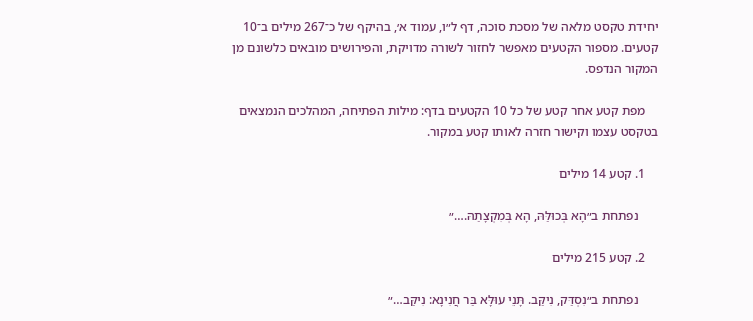יחידת טקסט מלאה של מסכת סוכה, דף ל״ו, עמוד א׳, בהיקף של כ־267 מילים ב־10 קטעים. מספור הקטעים מאפשר לחזור לשורה מדויקת, והפירושים מובאים כלשונם מן המקור הנדפס.

    מפת קטע אחר קטע של כל 10 הקטעים בדף: מילות הפתיחה, המהלכים הנמצאים בטקסט עצמו וקישור חזרה לאותו קטע במקור.

    1. קטע 14 מילים

      נפתחת ב״הָא בְּכוּלַּהּ, הָא בְּמִקְצָתַהּ.…״

    2. קטע 215 מילים

      נפתחת ב״נִסְדַּק, נִיקַּב. תָּנֵי עוּלָּא בַּר חֲנִינָא: נִיקַּב…״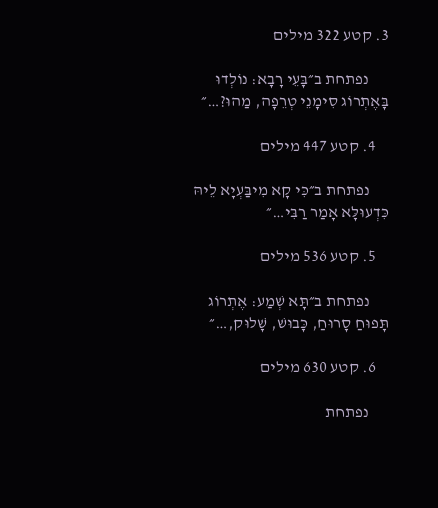3. קטע 322 מילים

      נפתחת ב״בָּעֵי רָבָא: נוֹלְדוּ בָּאֶתְרוֹג סִימָנֵי טְרֵפָה, מַהוּ?…״

    4. קטע 447 מילים

      נפתחת ב״כִּי קָא מִיבַּעְיָא לֵיהּ כִּדְעוּלָּא אָמַר רַבִּי…״

    5. קטע 536 מילים

      נפתחת ב״תָּא שְׁמַע: אֶתְרוֹג תָּפוּחַ סָרוּחַ, כָּבוּשׁ, שָׁלוּק,…״

    6. קטע 630 מילים

      נפתחת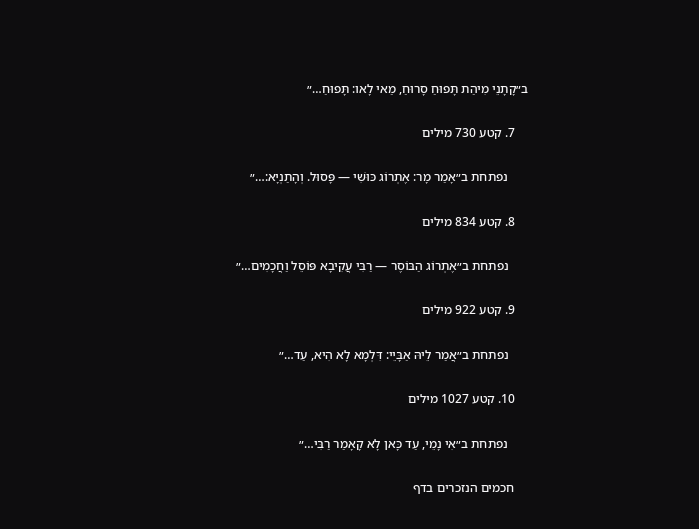ב״קָתָנֵי מִיהַת תָּפוּחַ סָרוּחַ, מַאי לָאו: תָּפוּחַ…״

    7. קטע 730 מילים

      נפתחת ב״אָמַר מָר: אֶתְרוֹג כּוּשִׁי — פָּסוּל. וְהָתַנְיָא:…״

    8. קטע 834 מילים

      נפתחת ב״אֶתְרוֹג הַבּוֹסֶר — רַבִּי עֲקִיבָא פּוֹסֵל וַחֲכָמִים…״

    9. קטע 922 מילים

      נפתחת ב״אֲמַר לֵיהּ אַבָּיֵי: דִּלְמָא לָא הִיא, עַד…״

    10. קטע 1027 מילים

      נפתחת ב״אִי נָמֵי, עַד כָּאן לָא קָאָמַר רַבִּי…״

    חכמים הנזכרים בדף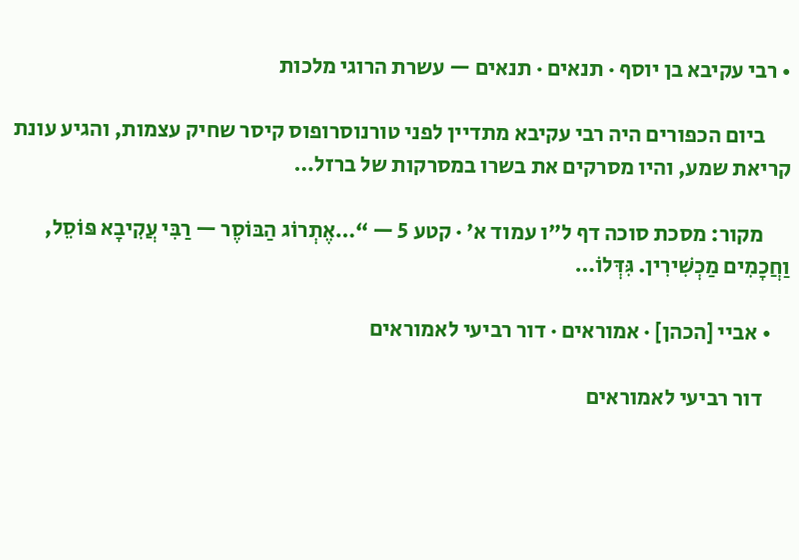• רבי עקיבא בן יוסף · תנאים · תנאים — עשרת הרוגי מלכות

      ביום הכפורים היה רבי עקיבא מתדיין לפני טורנוסרופוס קיסר שחיק עצמות, והגיע עונת קריאת שמע, והיו מסרקים את בשרו במסרקות של ברזל…

      מקור: מסכת סוכה דף ל״ו עמוד א׳ · קטע 5 — “…אֶתְרוֹג הַבּוֹסֶר — רַבִּי עֲקִיבָא פּוֹסֵל, וַחֲכָמִים מַכְשִׁירִין. גִּדְּלוֹ…

    • אביי [הכהן] · אמוראים · דור רביעי לאמוראים

      דור רביעי לאמוראים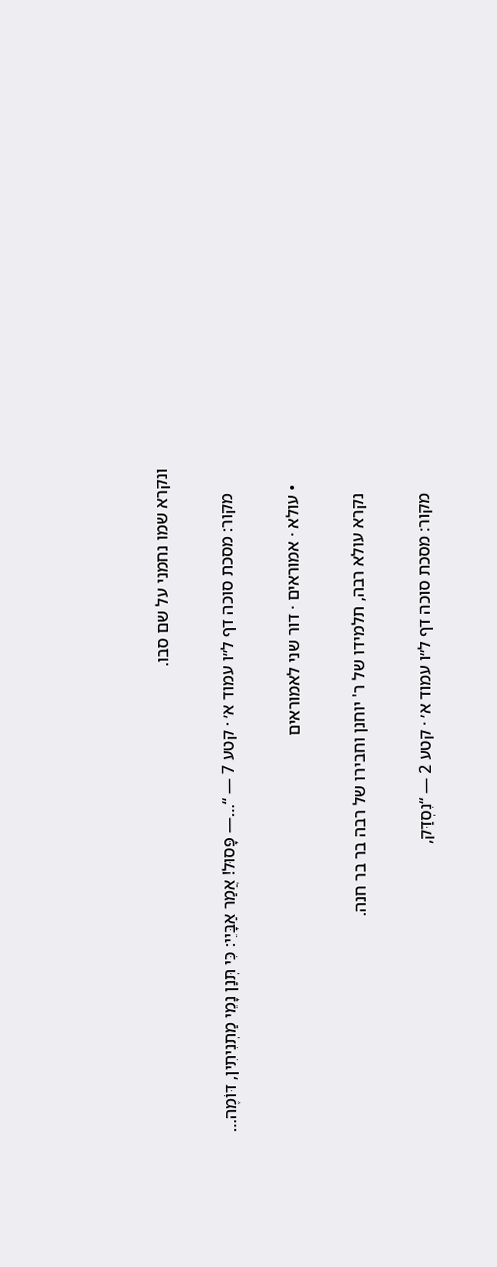ונקרא שמו נחמני על שם סבו.

      מקור: מסכת סוכה דף ל״ו עמוד א׳ · קטע 7 — “…— פָּסוּל! אֲמַר אַבָּיֵי: כִּי תְּנַן נָמֵי מַתְנִיתִין, דּוֹמֶה…

    • עולא · אמוראים · דור שני לאמוראים

      נקרא עולא רבה, תלמידו של ר' יוחנן וחבירו של רבה בר בר חנה.

      מקור: מסכת סוכה דף ל״ו עמוד א׳ · קטע 2 — “נִסְדַּק,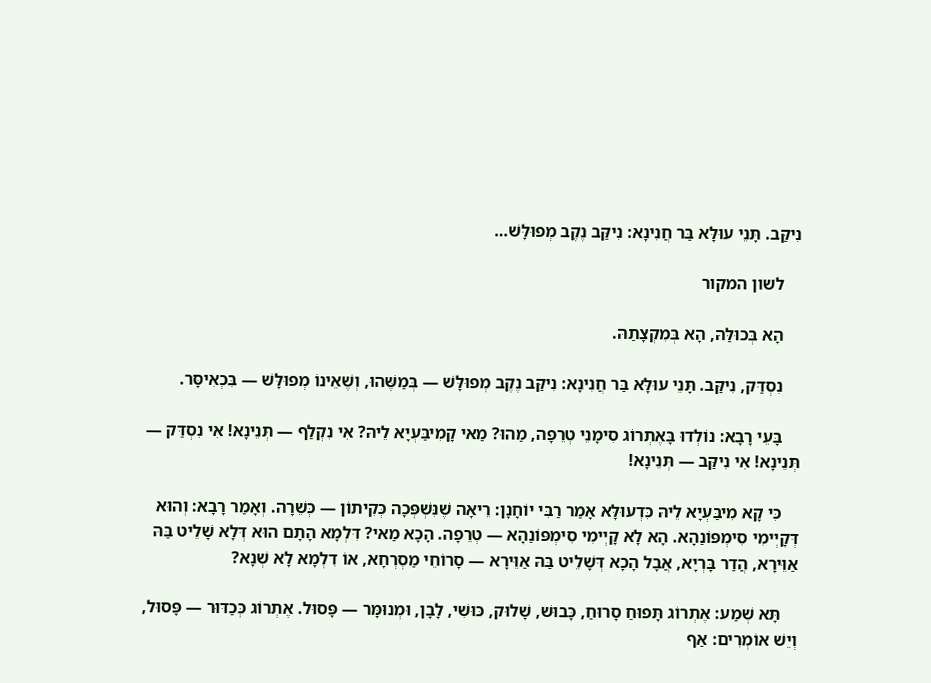נִיקַּב. תָּנֵי עוּלָּא בַּר חֲנִינָא: נִיקַּב נֶקֶב מְפוּלָּשׁ…

    לשון המקור

    הָא בְּכוּלַּהּ, הָא בְּמִקְצָתַהּ.

    נִסְדַּק, נִיקַּב. תָּנֵי עוּלָּא בַּר חֲנִינָא: נִיקַּב נֶקֶב מְפוּלָּשׁ — בְּמַשֶּׁהוּ, וְשֶׁאֵינוֹ מְפוּלָּשׁ — בִּכְאִיסָּר.

    בָּעֵי רָבָא: נוֹלְדוּ בָּאֶתְרוֹג סִימָנֵי טְרֵפָה, מַהוּ? מַאי קָמִיבַּעְיָא לֵיהּ? אִי נִקְלַף — תְּנֵינָא! אִי נִסְדַּק — תְּנֵינָא! אִי נִיקַּב — תְּנֵינָא!

    כִּי קָא מִיבַּעְיָא לֵיהּ כִּדְעוּלָּא אָמַר רַבִּי יוֹחָנָן: רֵיאָה שֶׁנִּשְׁפְּכָה כְּקִיתוֹן — כְּשֵׁרָה. וְאָמַר רָבָא: וְהוּא דְּקָיְימִי סִימְפּוֹנַהָא. הָא לָא קָיְימִי סִימְפּוֹנַהָא — טְרֵפָה. הָכָא מַאי? דִּלְמָא הָתָם הוּא דְּלָא שָׁלֵיט בַּהּ אַוֵּירָא, הֲדַר בָּרְיָא, אֲבָל הָכָא דְּשָׁלֵיט בַּהּ אַוֵּירָא — סָרוֹחֵי מַסְרְחָא, אוֹ דִלְמָא לָא שְׁנָא?

    תָּא שְׁמַע: אֶתְרוֹג תָּפוּחַ סָרוּחַ, כָּבוּשׁ, שָׁלוּק, כּוּשִׁי, לָבָן, וּמְנוּמָּר — פָּסוּל. אֶתְרוֹג כְּכַדּוּר — פָּסוּל, וְיֵשׁ אוֹמְרִים: אַף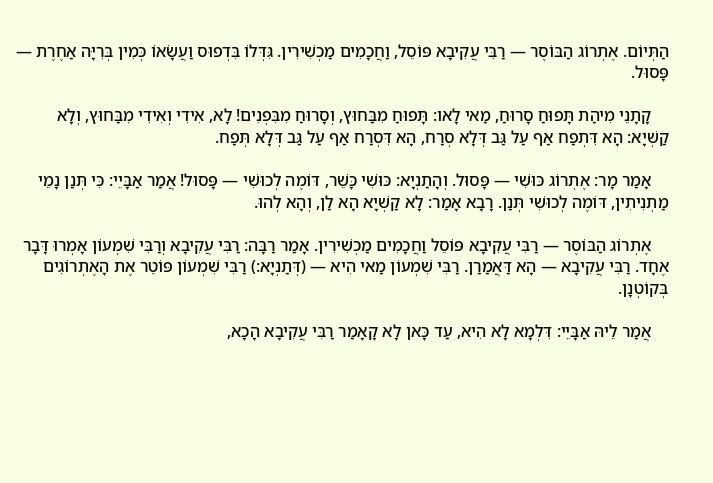הַתְּיוֹם. אֶתְרוֹג הַבּוֹסֶר — רַבִּי עֲקִיבָא פּוֹסֵל, וַחֲכָמִים מַכְשִׁירִין. גִּדְּלוֹ בִּדְפוּס וַעֲשָׂאוֹ כְּמִין בְּרִיָּה אַחֶרֶת — פָּסוּל.

    קָתָנֵי מִיהַת תָּפוּחַ סָרוּחַ, מַאי לָאו: תָּפוּחַ מִבַּחוּץ, וְסָרוּחַ מִבִּפְנִים! לָא, אִידִי וְאִידִי מִבַּחוּץ, וְלָא קַשְׁיָא: הָא דִּתְפַח אַף עַל גַּב דְּלָא סְרַח, הָא דִּסְרַח אַף עַל גַּב דְּלָא תְּפַח.

    אָמַר מָר: אֶתְרוֹג כּוּשִׁי — פָּסוּל. וְהָתַנְיָא: כּוּשִׁי כָּשֵׁר, דּוֹמֶה לְכוּשִׁי — פָּסוּל! אֲמַר אַבָּיֵי: כִּי תְּנַן נָמֵי מַתְנִיתִין, דּוֹמֶה לְכוּשִׁי תְּנַן. רָבָא אָמַר: לָא קַשְׁיָא הָא לַן, וְהָא לְהוּ.

    אֶתְרוֹג הַבּוֹסֶר — רַבִּי עֲקִיבָא פּוֹסֵל וַחֲכָמִים מַכְשִׁירִין. אָמַר רַבָּה: רַבִּי עֲקִיבָא וְרַבִּי שִׁמְעוֹן אָמְרוּ דָּבָר אֶחָד. רַבִּי עֲקִיבָא — הָא דַּאֲמַרַן. רַבִּי שִׁמְעוֹן מַאי הִיא — (דְּתַנְיָא:) רַבִּי שִׁמְעוֹן פּוֹטֵר אֶת הָאֶתְרוֹגִים בְּקוֹטְנָן.

    אֲמַר לֵיהּ אַבָּיֵי: דִּלְמָא לָא הִיא, עַד כָּאן לָא קָאָמַר רַבִּי עֲקִיבָא הָכָא,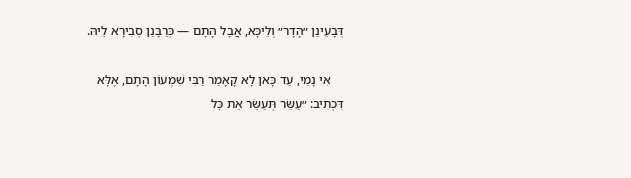דְּבָעֵינַן ״הָדָר״ וְלֵיכָּא, אֲבָל הָתָם — כְּרַבָּנַן סְבִירָא לֵיהּ.

    אִי נָמֵי, עַד כָּאן לָא קָאָמַר רַבִּי שִׁמְעוֹן הָתָם, אֶלָּא דִּכְתִיב: ״עַשֵּׂר תְּעַשֵּׂר אֵת כׇּל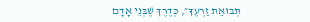תְּבוּאַת זַרְעֶךָ״, כְּדֶרֶךְ שֶׁבְּנֵי אָדָם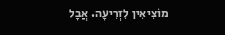מוֹצִיאִין לִזְרִיעָה. אֲבָל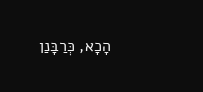הָכָא, כְּרַבָּנַן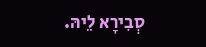סְבִירָא לֵיהּ.